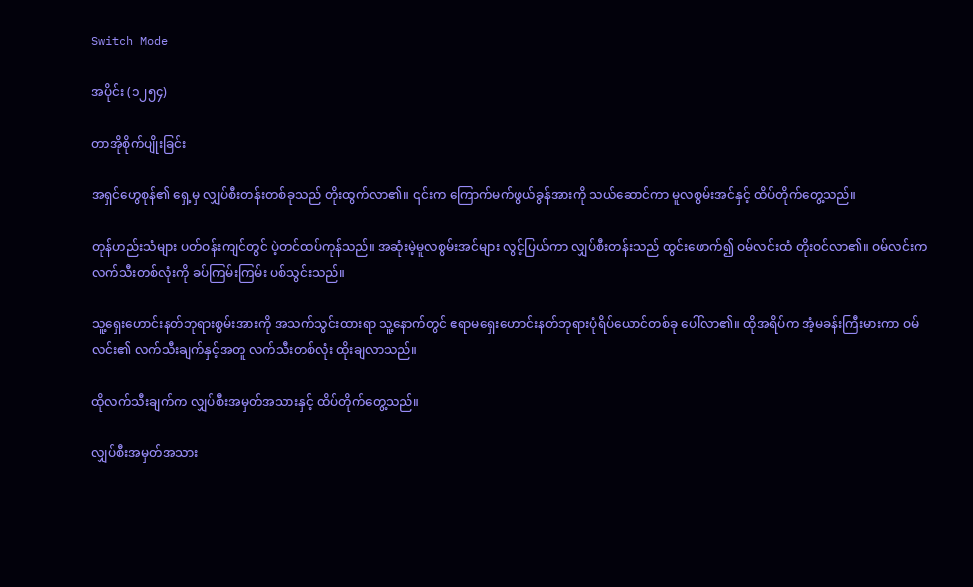Switch Mode

အပိုင်း (၁၂၅၄)

တာအိုစိုက်ပျိုးခြင်း

အရှင်ဟွေစုန်၏ ရှေ့မှ လျှပ်စီးတန်းတစ်ခုသည် တိုးထွက်လာ၏။ ၎င်းက ကြောက်မက်ဖွယ်ခွန်အားကို သယ်ဆောင်ကာ မူလစွမ်းအင်နှင့် ထိပ်တိုက်တွေ့သည်။

တုန်ဟည်းသံများ ပတ်ဝန်းကျင်တွင် ပဲ့တင်ထပ်ကုန်သည်။ အဆုံးမဲ့မူလစွမ်းအင်များ လွင့်ပြယ်ကာ လျှပ်စီးတန်းသည် ထွင်းဖောက်၍ ဝမ်လင်းထံ တိုးဝင်လာ၏။ ဝမ်လင်းက လက်သီးတစ်လုံးကို ခပ်ကြမ်းကြမ်း ပစ်သွင်းသည်။

သူ့ရှေးဟောင်းနတ်ဘုရားစွမ်းအားကို အသက်သွင်းထားရာ သူ့နောက်တွင် ဧရာမရှေးဟောင်းနတ်ဘုရားပုံရိပ်ယောင်တစ်ခု ပေါ်လာ၏။ ထိုအရိပ်က အံ့မခန်းကြီးမားကာ ဝမ်လင်း၏ လက်သီးချက်နှင့်အတူ လက်သီးတစ်လုံး ထိုးချလာသည်။

ထိုလက်သီးချက်က လျှပ်စီးအမှတ်အသားနှင့် ထိပ်တိုက်တွေ့သည်။

လျှပ်စီးအမှတ်အသား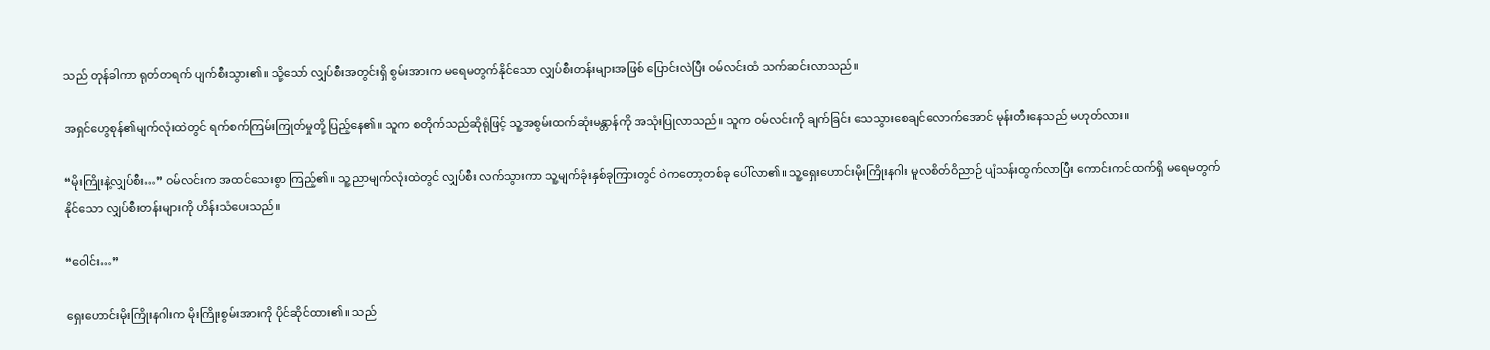သည် တုန်ခါကာ ရုတ်တရက် ပျက်စီးသွား၏။ သို့သော် လျှပ်စီးအတွင်းရှိ စွမ်းအားက မရေမတွက်နိုင်သော လျှပ်စီးတန်းများအဖြစ် ပြောင်းလဲပြီး ဝမ်လင်းထံ သက်ဆင်းလာသည်။

အရှင်ဟွေစုန်၏မျက်လုံးထဲတွင် ရက်စက်ကြမ်းကြုတ်မှုတို့ ပြည့်နေ၏။ သူက စတိုက်သည်ဆိုရုံဖြင့် သူ့အစွမ်းထက်ဆုံးမန္တာန်ကို အသုံးပြုလာသည်။ သူက ဝမ်လင်းကို ချက်ခြင်း သေသွားစေချင်လောက်အောင် မုန်းတီးနေသည် မဟုတ်လား။

“မိုးကြိုးနဲ့လျှပ်စီး…” ဝမ်လင်းက အထင်သေးစွာ ကြည့်၏။ သူ့ညာမျက်လုံးထဲတွင် လျှပ်စီး လက်သွားကာ သူ့မျက်ခုံးနှစ်ခုကြားတွင် ဝဲကတော့တစ်ခု ပေါ်လာ၏။ သူ့ရှေးဟောင်းမိုးကြိုးနဂါး မူလစိတ်ဝိညာဉ် ပျံသန်းထွက်လာပြီး ကောင်းကင်ထက်ရှိ မရေမတွက်နိုင်သော လျှပ်စီးတန်းများကို ဟိန်းသံပေးသည်။

“ဝေါင်း…”

ရှေးဟောင်းမိုးကြိုးနဂါးက မိုးကြိုးစွမ်းအားကို ပိုင်ဆိုင်ထား၏။ သည်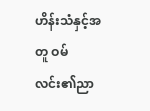ဟိန်းသံနှင့်အတူ ဝမ်လင်း၏ညာ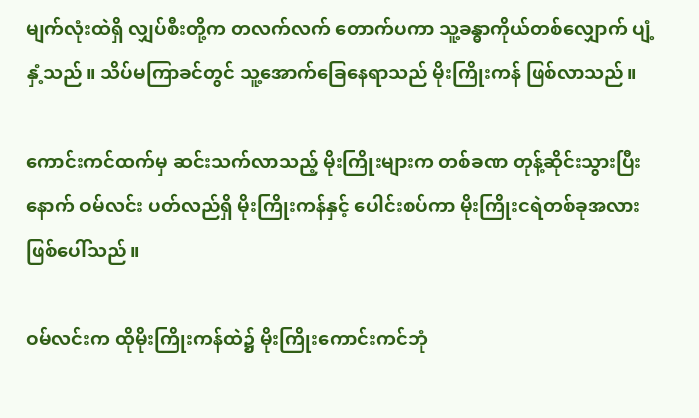မျက်လုံးထဲရှိ လျှပ်စီးတို့က တလက်လက် တောက်ပကာ သူ့ခန္ဓာကိုယ်တစ်လျှောက် ပျံ့နှံ့သည်။ သိပ်မကြာခင်တွင် သူ့အောက်ခြေနေရာသည် မိုးကြိုးကန် ဖြစ်လာသည်။

ကောင်းကင်ထက်မှ ဆင်းသက်လာသည့် မိုးကြိုးများက တစ်ခဏ တုန့်ဆိုင်းသွားပြီးနောက် ဝမ်လင်း ပတ်လည်ရှိ မိုးကြိုးကန်နှင့် ပေါင်းစပ်ကာ မိုးကြိုးငရဲတစ်ခုအလား ဖြစ်ပေါ်သည်။

ဝမ်လင်းက ထိုမိုးကြိုးကန်ထဲ၌ မိုးကြိုးကောင်းကင်ဘုံ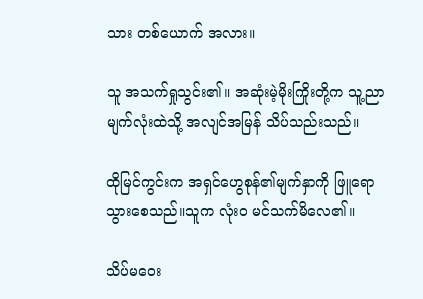သား တစ်ယောက် အလား။

သူ အသက်ရှုသွင်း၏။ အဆုံးမဲ့မိုးကြိုးတို့က သူ့ညာမျက်လုံးထဲသို့ အလျင်အမြန် သိပ်သည်းသည်။

ထိုမြင်ကွင်းက အရှင်ဟွေစုန်၏မျက်နှာကို ဖြူရောသွားစေသည်။သူက လုံးဝ မင်သက်မိလေ၏။

သိပ်မဝေး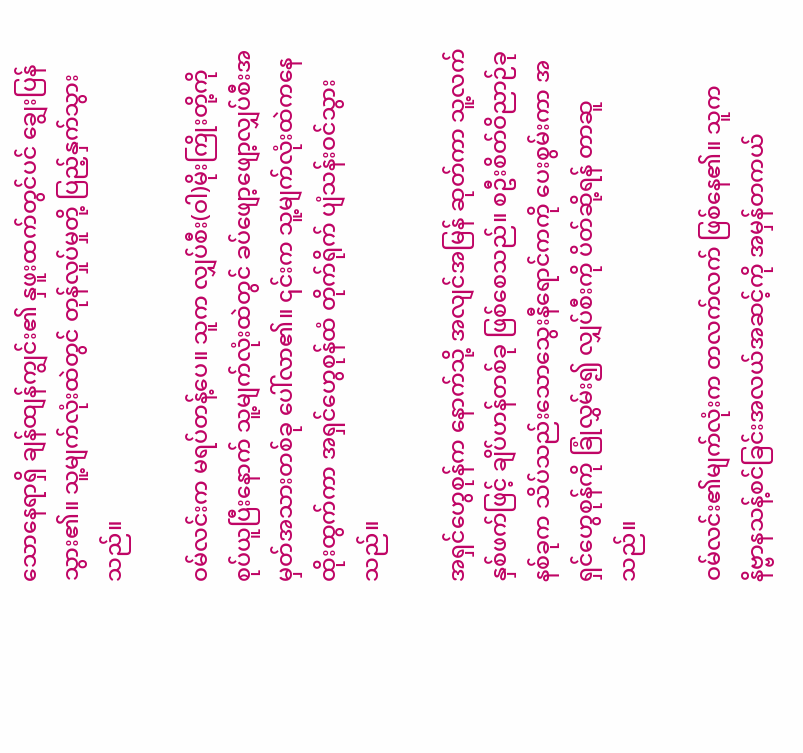သောနေရာရှိ ချန်ထျန်ကျွင်း၏ နှဖူးထက်တွင်ပင် ချွေးပြန်သွား၏။ သူ့မျက်လုံးထဲတွင် တုန်လှုပ်မှုတို့ ပြည့်နှက်သွားသည်။

ဝမ်လင်းက မရပ်တန့်ပေ။ သူက လျှပ်စီး(ဝါ)မိုးကြိုးတို့ကို စုပ်ယူပြီးနောက် သူ့မျက်လုံးထဲတွင် ခပ်ဖျော့ဖျော့လျှပ်စီးအမှတ်အသားတစ်ခု ပေါ်လာ၏။ ၎င်းက သူ့မျက်လုံးထဲကနေ ထိုးထွက်ကာ အရှင်ဟွေစုန်ထံ တိုက်ရိုက် ပျံသန်းဝင်သွားသည်။

အရှင်ဟွေစုန်က နောက်သို့ အလျင်အမြန် ဆုတ်ကာ သူ့လက်နှစ်ဖက်ဖြင့် ချိပ်ဟန်တစ်ခု ဖြစ်စေသည်။ စဦးစိတ်ဝိညာဉ်ခုနစ်ခုက သိပ်သည်းသောသွေးနီရောင်ကကို ပေးစွမ်းကာ အရှင်ဟွေစုန်ကို ခြုံလွှမ်း၍ လျှပ်စီးကို ပိတ်ဆို့ရန် တာဆူသည်။

ဝမ်လင်း၏မျက်လုံးက တလက်လက် ဖြစ်နေ၏။ သူက နိဗ္ဗာနသန့်စင်ခြင်းအလယ်အဆင့်ကို အမှန်တကယ်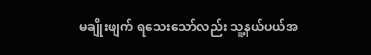မချိုးဖျက် ရသေးသော်လည်း သူ့နယ်ပယ်အ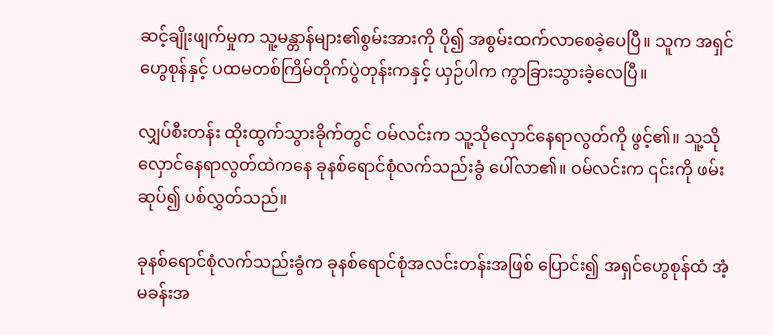ဆင့်ချိုးဖျက်မှုက သူ့မန္တာန်များ၏စွမ်းအားကို ပို၍ အစွမ်းထက်လာစေခဲ့ပေပြီ။ သူက အရှင်ဟွေစုန်နှင့် ပထမတစ်ကြိမ်တိုက်ပွဲတုန်းကနှင့် ယှဉ်ပါက ကွာခြားသွားခဲ့လေပြီ။

လျှပ်စီးတန်း ထိုးထွက်သွားခိုက်တွင် ဝမ်လင်းက သူ့သိုလှောင်နေရာလွတ်ကို ဖွင့်၏။ သူ့သိုလှောင်နေရာလွတ်ထဲကနေ ခုနစ်ရောင်စုံလက်သည်းခွံ ပေါ်လာ၏။ ဝမ်လင်းက ၎င်းကို ဖမ်းဆုပ်၍ ပစ်လွှတ်သည်။

ခုနစ်ရောင်စုံလက်သည်းခွံက ခုနစ်ရောင်စုံအလင်းတန်းအဖြစ် ပြောင်း၍ အရှင်ဟွေစုန်ထံ အံ့မခန်းအ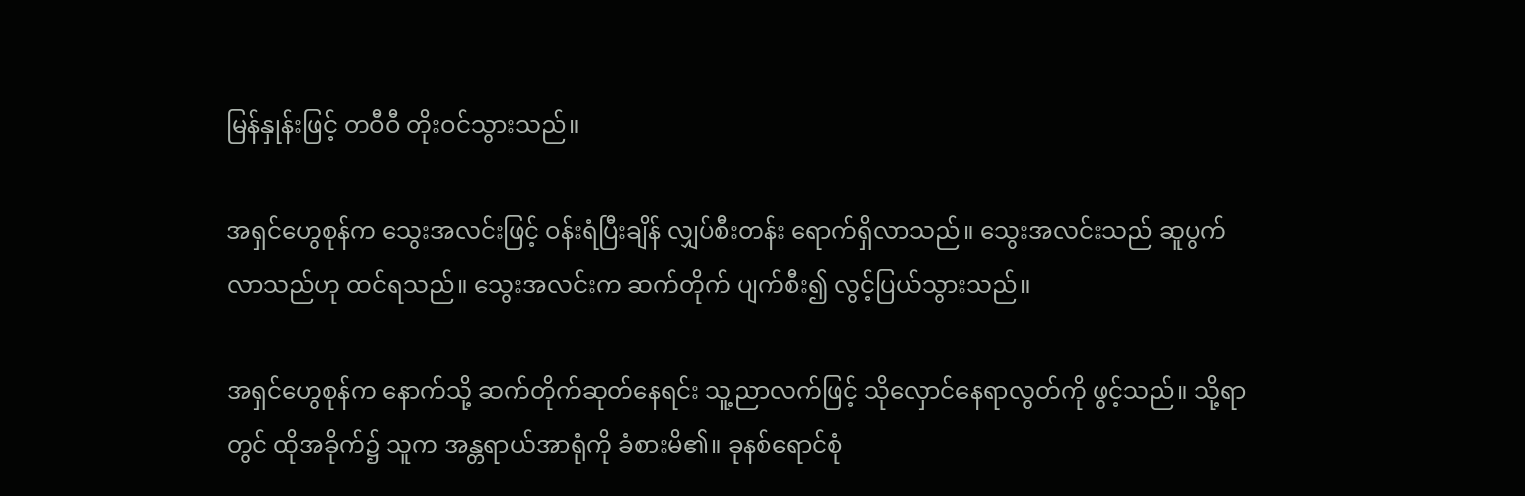မြန်နှုန်းဖြင့် တဝီဝီ တိုးဝင်သွားသည်။

အရှင်ဟွေစုန်က သွေးအလင်းဖြင့် ဝန်းရံပြီးချိန် လျှပ်စီးတန်း ရောက်ရှိလာသည်။ သွေးအလင်းသည် ဆူပွက်လာသည်ဟု ထင်ရသည်။ သွေးအလင်းက ဆက်တိုက် ပျက်စီး၍ လွင့်ပြယ်သွားသည်။

အရှင်ဟွေစုန်က နောက်သို့ ဆက်တိုက်ဆုတ်နေရင်း သူ့ညာလက်ဖြင့် သိုလှောင်နေရာလွတ်ကို ဖွင့်သည်။ သို့ရာတွင် ထိုအခိုက်၌ သူက အန္တရာယ်အာရုံကို ခံစားမိ၏။ ခုနစ်ရောင်စုံ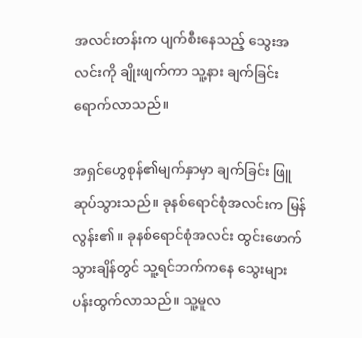အလင်းတန်းက ပျက်စီးနေသည့် သွေးအလင်းကို ချိုးဖျက်ကာ သူ့နား ချက်ခြင်း ရောက်လာသည်။

အရှင်ဟွေစုန်၏မျက်နှာမှာ ချက်ခြင်း ဖြူဆုပ်သွားသည်။ ခုနစ်ရောင်စုံအလင်းက မြန်လွန်း၏။ ခုနစ်ရောင်စုံအလင်း ထွင်းဖောက်သွားချိန်တွင် သူ့ရင်ဘက်ကနေ သွေးများ ပန်းထွက်လာသည်။ သူ့မူလ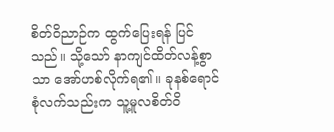စိတ်ဝိညာဉ်က ထွက်ပြေးရန် ပြင်သည်။ သို့သော် နာကျင်ထိတ်လန့်စွာသာ အော်ဟစ်လိုက်ရ၏။ ခုနစ်ရောင်စုံလက်သည်းက သူ့မူလစိတ်ဝိ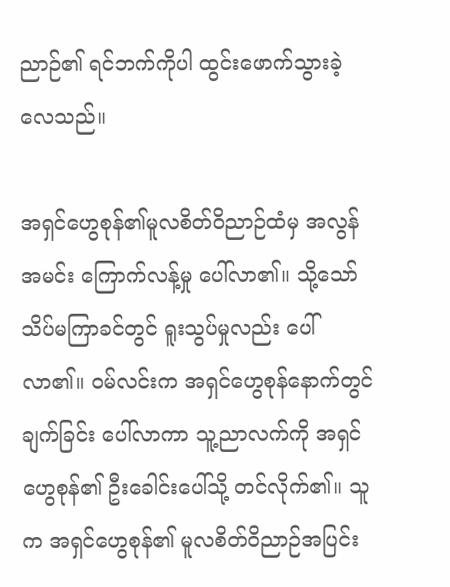ညာဉ်၏ ရင်ဘက်ကိုပါ ထွင်းဖောက်သွားခဲ့လေသည်။

အရှင်ဟွေစုန်၏မူလစိတ်ဝိညာဉ်ထံမှ အလွန်အမင်း ကြောက်လန့်မှု ပေါ်လာ၏။ သို့သော် သိပ်မကြာခင်တွင် ရူးသွပ်မှုလည်း ပေါ်လာ၏။ ဝမ်လင်းက အရှင်ဟွေစုန်နောက်တွင် ချက်ခြင်း ပေါ်လာကာ သူ့ညာလက်ကို အရှင်ဟွေစုန်၏ ဦးခေါင်းပေါ်သို့ တင်လိုက်၏။ သူက အရှင်ဟွေစုန်၏ မူလစိတ်ဝိညာဉ်အပြင်း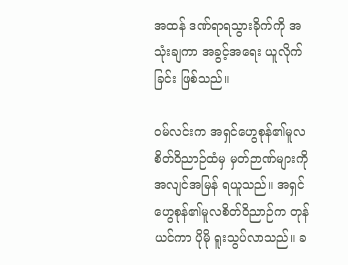အထန် ဒဏ်ရာရသွားခိုက်ကို အသုံးချကာ အခွင့်အရေး ယူလိုက်ခြင်း ဖြစ်သည်။

ဝမ်လင်းက အရှင်ဟွေစုန်၏မူလစိတ်ဝိညာဉ်ထံမှ မှတ်ဉာဏ်များကို အလျင်အမြန် ရယူသည်။ အရှင်ဟွေစုန်၏မူလစိတ်ဝိညာဉ်က တုန်ယင်ကာ ပိုမို ရူးသွပ်လာသည်။ ခ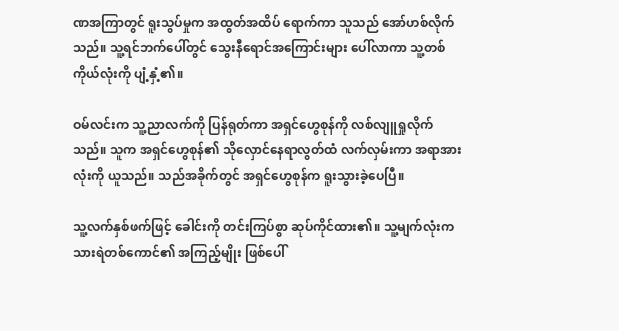ဏအကြာတွင် ရူးသွပ်မှုက အထွတ်အထိပ် ရောက်ကာ သူသည် အော်ဟစ်လိုက်သည်။ သူ့ရင်ဘက်ပေါ်တွင် သွေးနီရောင်အကြောင်းများ ပေါ်လာကာ သူ့တစ်ကိုယ်လုံးကို ပျံ့နှံ့၏။

ဝမ်လင်းက သူ့ညာလက်ကို ပြန်ရုတ်ကာ အရှင်ဟွေစုန်ကို လစ်လျူရှုလိုက်သည်။ သူက အရှင်ဟွေစုန်၏ သိုလှောင်နေရာလွတ်ထံ လက်လှမ်းကာ အရာအားလုံးကို ယူသည်။ သည်အခိုက်တွင် အရှင်ဟွေစုန်က ရူးသွားခဲ့ပေပြီ။

သူ့လက်နှစ်ဖက်ဖြင့် ခေါင်းကို တင်းကြပ်စွာ ဆုပ်ကိုင်ထား၏။ သူ့မျက်လုံးက သားရဲတစ်ကောင်၏ အကြည့်မျိုး ဖြစ်ပေါ်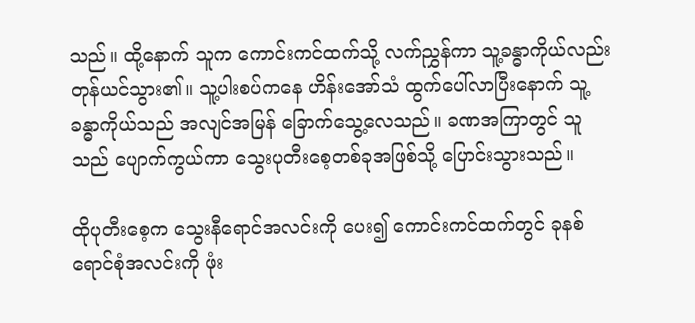သည်။ ထို့နောက် သူက ကောင်းကင်ထက်သို့ လက်ညွှန်ကာ သူ့ခန္ဓာကိုယ်လည်း တုန်ယင်သွား၏။ သူ့ပါးစပ်ကနေ ဟိန်းအော်သံ ထွက်ပေါ်လာပြီးနောက် သူ့ခန္ဓာကိုယ်သည် အလျင်အမြန် ခြောက်သွေ့လေသည်။ ခဏအကြာတွင် သူသည် ပျောက်ကွယ်ကာ သွေးပုတီးစေ့တစ်ခုအဖြစ်သို့ ပြောင်းသွားသည်။

ထိုပုတီးစေ့က သွေးနီရောင်အလင်းကို ပေး၍ ကောင်းကင်ထက်တွင် ခုနစ်ရောင်စုံအလင်းကို ဖုံး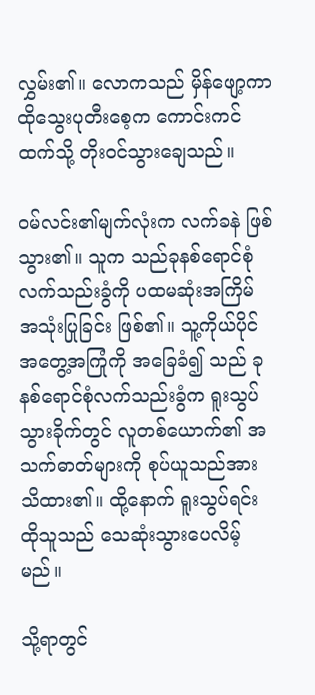လွှမ်း၏။ လောကသည် မှိန်ဖျော့ကာ ထိုသွေးပုတီးစေ့က ကောင်းကင်ထက်သို့ တိုးဝင်သွားချေသည်။

ဝမ်လင်း၏မျက်လုံးက လက်ခနဲ ဖြစ်သွား၏။ သူက သည်ခုနစ်ရောင်စုံလက်သည်းခွံကို ပထမဆုံးအကြိမ် အသုံးပြုခြင်း ဖြစ်၏။ သူ့ကိုယ်ပိုင်အတွေ့အကြုံကို အခြေခံ၍ သည် ခုနစ်ရောင်စုံလက်သည်းခွံက ရူးသွပ်သွားခိုက်တွင် လူတစ်ယောက်၏ အသက်ဓာတ်များကို စုပ်ယူသည်အား သိထား၏။ ထို့နောက် ရူးသွပ်ရင်း ထိုသူသည် သေဆုံးသွားပေလိမ့်မည်။

သို့ရာတွင်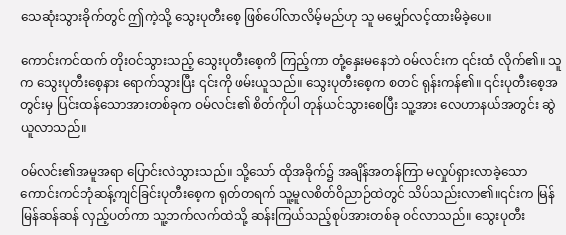သေဆုံးသွားခိုက်တွင် ဤကဲ့သို့ သွေးပုတီးစေ့ ဖြစ်ပေါ်လာလိမ့်မည်ဟု သူ မမျှော်လင့်ထားမိခဲ့ပေ။

ကောင်းကင်ထက် တိုးဝင်သွားသည့် သွေးပုတီးစေ့ကိ ကြည့်ကာ တုံ့နှေးမနေဘဲ ဝမ်လင်းက ၎င်းထံ လိုက်၏။ သူက သွေးပုတီးစေ့နား ရောက်သွားပြီး ၎င်းကို ဖမ်းယူသည်။ သွေးပုတီးစေ့က စတင် ရုန်းကန်၏။ ၎င်းပုတီးစေ့အတွင်းမှ ပြင်းထန်သောအားတစ်ခုက ဝမ်လင်း၏ စိတ်ကိုပါ တုန်ယင်သွားစေပြီး သူ့အား လေဟာနယ်အတွင်း ဆွဲယူလာသည်။

ဝမ်လင်း၏အမူအရာ ပြောင်းလဲသွားသည်။ သို့သော် ထိုအခိုက်၌ အချိန်အတန်ကြာ မလှုပ်ရှားလာခဲ့သော ကောင်းကင်ဘုံဆန့်ကျင်ခြင်းပုတီးစေ့က ရုတ်တရက် သူ့မူလစိတ်ဝိညာဉ်ထဲတွင် သိပ်သည်းလာ၏။၎င်းက မြန်မြန်ဆန်ဆန် လှည့်ပတ်ကာ သူ့ဘက်လက်ထဲသို့ ဆန်းကြယ်သည့်စုပ်အားတစ်ခု ဝင်လာသည်။ သွေးပုတီး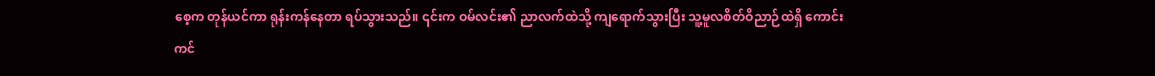စေ့က တုန်ယင်ကာ ရုန်းကန်နေတာ ရပ်သွားသည်။ ၎င်းက ဝမ်လင်း၏ ညာလက်ထဲသို့ ကျရောက်သွားပြီး သူ့မူလစိတ်ဝိညာဉ်ထဲရှိ ကောင်းကင်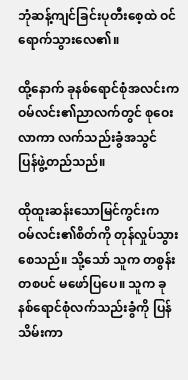ဘုံဆန့်ကျင်ခြင်းပုတီးစေ့ထဲ ဝင်ရောက်သွားလေ၏။

ထို့နောက် ခုနစ်ရောင်စုံအလင်းက ဝမ်လင်း၏ညာလက်တွင် စုဝေးလာကာ လက်သည်းခွံအသွင် ပြန်ဖွဲ့တည်သည်။

ထိုထူးဆန်းသောမြင်ကွင်းက ဝမ်လင်း၏စိတ်ကို တုန်လှုပ်သွားစေသည်။ သို့သော် သူက တစွန်းတစပင် မဖော်ပြပေ။ သူက ခုနစ်ရောင်စုံလက်သည်းခွံကို ပြန်သိမ်းကာ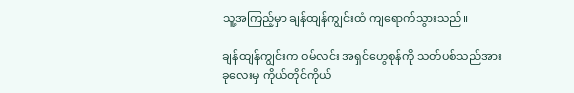သူ့အကြည့်မှာ ချန်ထျန်ကျွင်းထံ ကျရောက်သွားသည်။

ချန်ထျန်ကျွင်းက ဝမ်လင်း အရှင်ဟွေစုန်ကို သတ်ပစ်သည်အား ခုလေးမှ ကိုယ်တိုင်ကိုယ်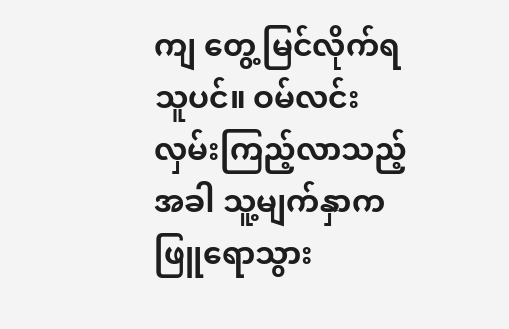ကျ တွေ့မြင်လိုက်ရသူပင်။ ဝမ်လင်း လှမ်းကြည့်လာသည့်အခါ သူ့မျက်နှာက ဖြူရောသွား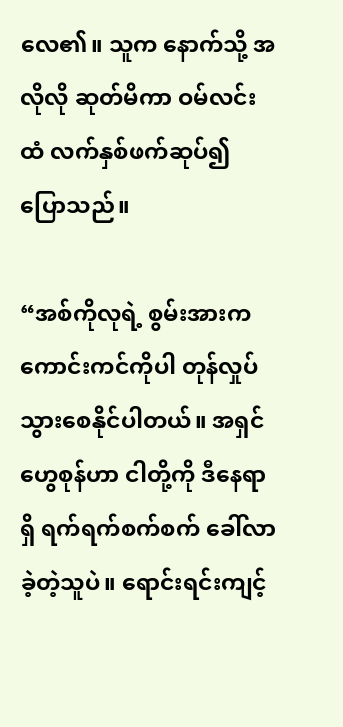လေ၏။ သူက နောက်သို့ အလိုလို ဆုတ်မိကာ ဝမ်လင်းထံ လက်နှစ်ဖက်ဆုပ်၍ ပြောသည်။

“အစ်ကိုလုရဲ့ စွမ်းအားက ကောင်းကင်ကိုပါ တုန်လှုပ်သွားစေနိုင်ပါတယ်။ အရှင်ဟွေစုန်ဟာ ငါတို့ကို ဒီနေရာရှိ ရက်ရက်စက်စက် ခေါ်လာခဲ့တဲ့သူပဲ။ ရောင်းရင်းကျင့်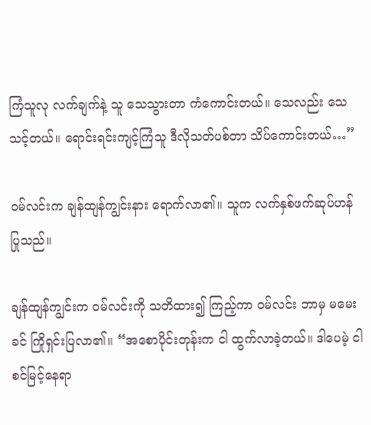ကြံသူလု လက်ချက်နဲ့ သူ သေသွားတာ ကံကောင်းတယ်။ သေလည်း သေသင့်တယ်။ ရောင်းရင်းကျင့်ကြံသူ ဒီလိုသတ်ပစ်တာ သိပ်ကောင်းတယ်…”

ဝမ်လင်းက ချန်ထျန်ကျွင်းနား ရောက်လာ၏။ သူက လက်နှစ်ဖက်ဆုပ်ဟန် ပြုသည်။

ချန်ထျန်ကျွင်းက ဝမ်လင်းကို သတိထား၍ ကြည့်ကာ ဝမ်လင်း ဘာမှ မမေးခင် ကြိုရှင်းပြလာ၏။ “အစောပိုင်းတုန်းက ငါ ထွက်လာခဲ့တယ်။ ဒါပေမဲ့ ငါ စင်မြင့်နေရာ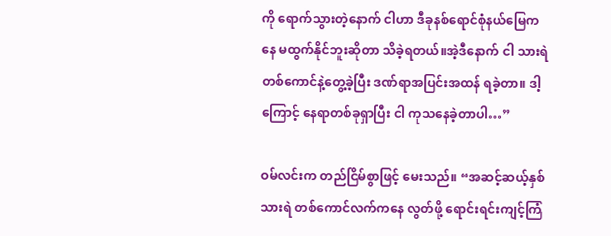ကို ရောက်သွားတဲ့နောက် ငါဟာ ဒီခုနစ်ရောင်စုံနယ်မြေကနေ မထွက်နိုင်ဘူးဆိုတာ သိခဲ့ရတယ်။အဲ့ဒီနောက် ငါ သားရဲတစ်ကောင်နဲ့တွေ့ခဲ့ပြီး ဒဏ်ရာအပြင်းအထန် ရခဲ့တာ။ ဒါ့ကြောင့် နေရာတစ်ခုရှာပြီး ငါ ကုသနေခဲ့တာပါ…”

ဝမ်လင်းက တည်ငြိမ်စွာဖြင့် မေးသည်။ “အဆင့်ဆယ့်နှစ်သားရဲ တစ်ကောင်လက်ကနေ လွတ်ဖို့ ရောင်းရင်းကျင့်ကြံ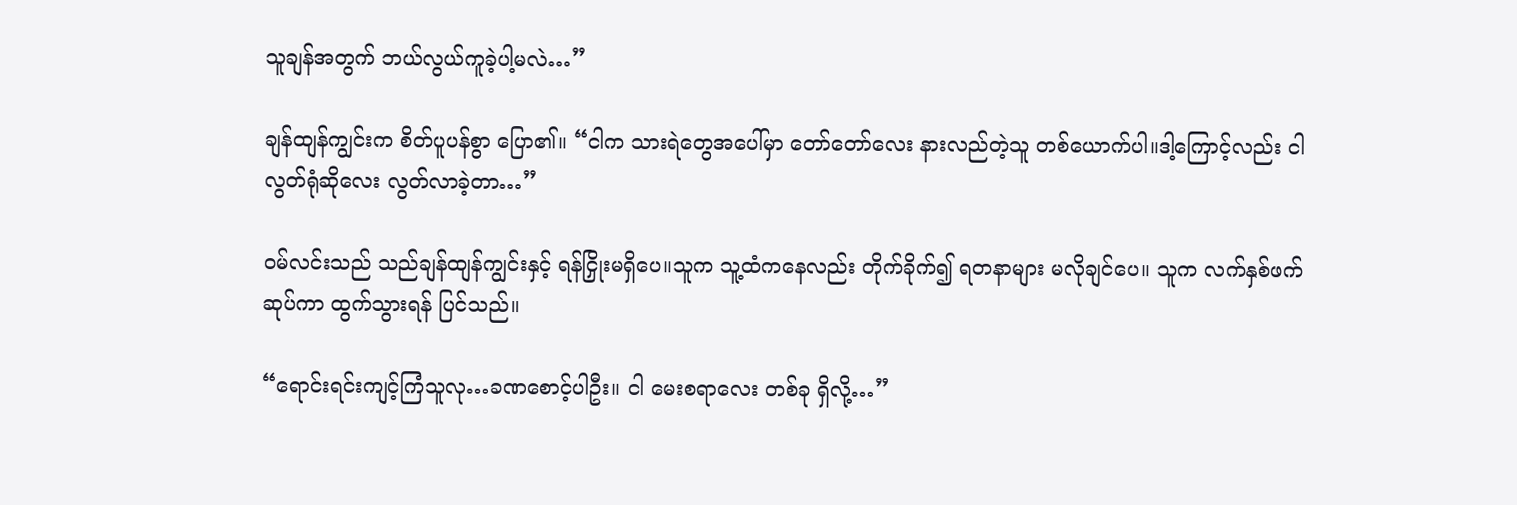သူချန်အတွက် ဘယ်လွယ်ကူခဲ့ပါ့မလဲ…”

ချန်ထျန်ကျွင်းက စိတ်ပူပန်စွာ ပြော၏။ “ငါက သားရဲတွေအပေါ်မှာ တော်တော်လေး နားလည်တဲ့သူ တစ်ယောက်ပါ။ဒါ့ကြောင့်လည်း ငါ လွတ်ရုံဆိုလေး လွတ်လာခဲ့တာ…”

ဝမ်လင်းသည် သည်ချန်ထျန်ကျွင်းနှင့် ရန်ငြှိုးမရှိပေ။သူက သူ့ထံကနေလည်း တိုက်ခိုက်၍ ရတနာများ မလိုချင်ပေ။ သူက လက်နှစ်ဖက်ဆုပ်ကာ ထွက်သွားရန် ပြင်သည်။

“ရောင်းရင်းကျင့်ကြံသူလု…ခဏစောင့်ပါဦး။ ငါ မေးစရာလေး တစ်ခု ရှိလို့…”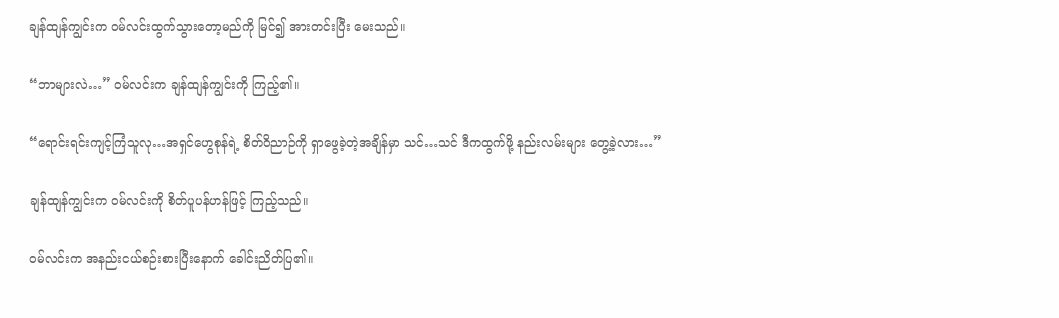ချန်ထျန်ကျွင်းက ဝမ်လင်းထွက်သွားတော့မည်ကို မြင်၍ အားတင်းပြီး မေးသည်။

“ဘာများလဲ…” ဝမ်လင်းက ချန်ထျန်ကျွင်းကို ကြည့်၏။

“ရောင်းရင်းကျင့်ကြံသူလု…အရှင်ဟွေစုန်ရဲ့ စိတ်ဝိညာဉ်ကို ရှာဖွေခဲ့တဲ့အချိန်မှာ သင်…သင် ဒီကထွက်ဖို့ နည်းလမ်းများ တွေ့ခဲ့လား…”

ချန်ထျန်ကျွင်းက ဝမ်လင်းကို စိတ်ပူပန်ဟန်ဖြင့် ကြည့်သည်။

ဝမ်လင်းက အနည်းငယ်စဉ်းစားပြီးနောက် ခေါင်းညိတ်ပြ၏။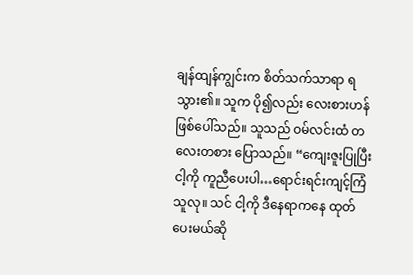ချန်ထျန်ကျွင်းက စိတ်သက်သာရာ ရသွား၏။ သူက ပို၍လည်း လေးစားဟန် ဖြစ်ပေါ်သည်။ သူသည် ဝမ်လင်းထံ တလေးတစား ပြောသည်။ “ကျေးဇူးပြုပြီး ငါ့ကို ကူညီပေးပါ…ရောင်းရင်းကျင့်ကြံသူလု။ သင် ငါ့ကို ဒီနေရာကနေ ထုတ်ပေးမယ်ဆို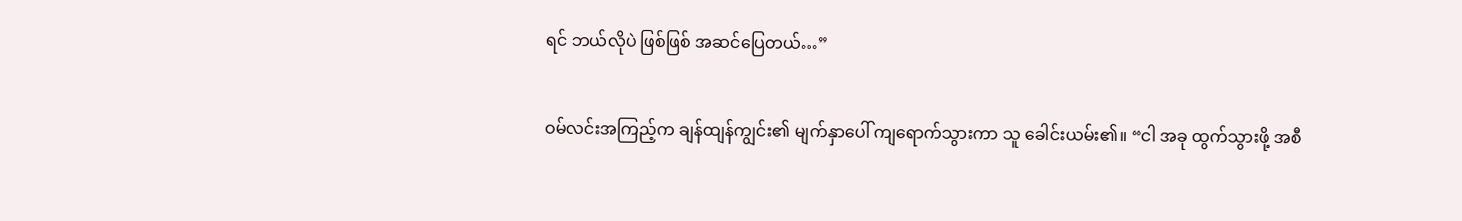ရင် ဘယ်လိုပဲ ဖြစ်ဖြစ် အဆင်ပြေတယ်…”

ဝမ်လင်းအကြည့်က ချန်ထျန်ကျွင်း၏ မျက်နှာပေါ် ကျရောက်သွားကာ သူ ခေါင်းယမ်း၏။ “ငါ အခု ထွက်သွားဖို့ အစီ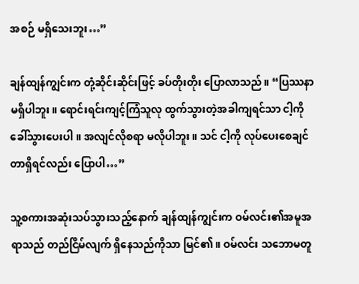အစဉ် မရှိသေးဘူး…”

ချန်ထျန်ကျွင်းက တုံ့ဆိုင်းဆိုင်းဖြင့် ခပ်တိုးတိုး ပြောလာသည်။ “ပြဿနာမရှိပါဘူး။ ရောင်းရင်းကျင့်ကြံသူလု ထွက်သွားတဲ့အခါကျရင်သာ ငါ့ကို ခေါ်သွားပေးပါ။ အလျင်လိုစရာ မလိုပါဘူး။ သင် ငါ့ကို လုပ်ပေးစေချင်တာရှိရင်လည်း ပြောပါ…”

သူ့စကားအဆုံးသပ်သွားသည့်နောက် ချန်ထျန်ကျွင်းက ဝမ်လင်း၏အမူအရာသည် တည်ငြိမ်လျက် ရှိနေသည်ကိုသာ မြင်၏။ ဝမ်လင်း သဘောမတူ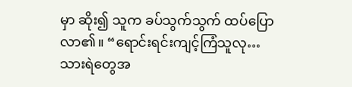မှာ ဆိုး၍ သူက ခပ်သွက်သွက် ထပ်ပြောလာ၏။ “ရောင်းရင်းကျင့်ကြံသူလု…သားရဲတွေအ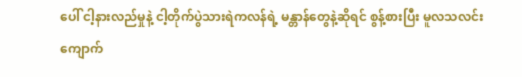ပေါ် ငါ့နားလည်မှုနဲ့ ငါ့တိုက်ပွဲသားရဲကလန်ရဲ့ မန္တာန်တွေနဲ့ဆိုရင် စွန့်စားပြီး မူလသလင်းကျောက်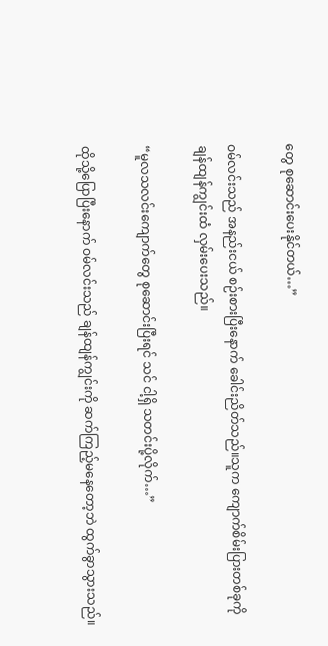တွေ စုဆောင်းပေးနိုင်တယ်…”

ဝမ်လင်းသည် အနည်းငယ် စဉ်းစားပြီးနောက် ခေါင်းညိတ်သည်။သူက ကျောက်စိမ်းပြားတစ်ခုကို ချန်ထျန်ကျွင်းထံ လှမ်းပေးသည်။

“မူလသလင်းကျောက်တွေ စုဆောင်းပြီးရင် သင် ငါ့ရှိ သတင်းပို့လိုက်…”

ထိုသို့ပြောပြီးနောက် ဝမ်လင်းသည် ချန်ထျန်ကျွင်းကို ဆက်ကြည့်မနေတော့ဘဲ ထွက်ခွာသွားသည်။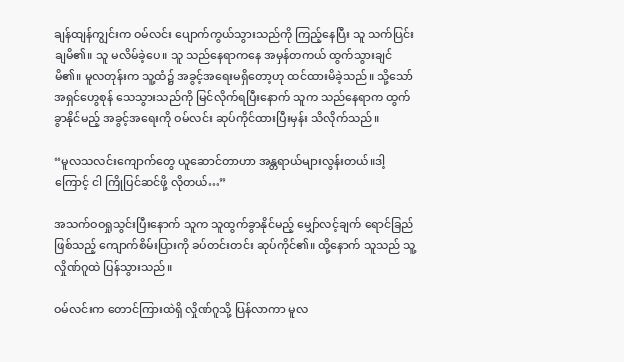ချန်ထျန်ကျွင်းက ဝမ်လင်း ပျောက်ကွယ်သွားသည်ကို ကြည့်နေပြီး သူ သက်ပြင်းချမိ၏။ သူ မလိမ်ခဲ့ပေ။ သူ သည်နေရာကနေ အမှန်တကယ် ထွက်သွားချင်မိ၏။ မူလတုန်းက သူ့ထံ၌ အခွင့်အရေးမရှိတော့ဟု ထင်ထားမိခဲ့သည်။ သို့သော် အရှင်ဟွေစုန် သေသွားသည်ကို မြင်လိုက်ရပြီးနောက် သူက သည်နေရာက ထွက်ခွာနိုင်မည့် အခွင့်အရေးကို ဝမ်လင်း ဆုပ်ကိုင်ထားပြီးမှန်း သိလိုက်သည်။

“မူလသလင်းကျောက်တွေ ယူဆောင်တာဟာ အန္တရာယ်များလွန်းတယ်။ဒါ့ကြောင့် ငါ ကြိုပြင်ဆင်ဖို့ လိုတယ်…”

အသက်ဝဝရှုသွင်းပြီးနောက် သူက သူထွက်ခွာနိုင်မည့် မျှော်လင့်ချက် ရောင်ခြည်ဖြစ်သည့် ကျောက်စိမ်းပြားကို ခပ်တင်းတင်း ဆုပ်ကိုင်၏။ ထို့နောက် သူသည် သူ့လှိုဏ်ဂူထဲ ပြန်သွားသည်။

ဝမ်လင်းက တောင်ကြားထဲရှိ လှိုဏ်ဂူသို့ ပြန်လာကာ မူလ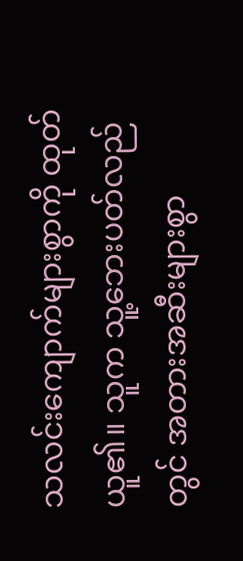သလင်းကျောက်များစွာကို ထုတ်ယူ၏။ သူက သူ့ဘေးပတ်လည်တွင် အတားအဆီးများစွာ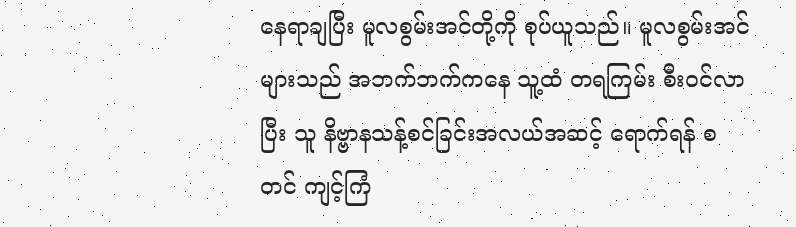နေရာချပြီး မူလစွမ်းအင်တို့ကို စုပ်ယူသည်။ မူလစွမ်းအင်များသည် အဘက်ဘက်ကနေ သူ့ထံ တရကြမ်း စီးဝင်လာပြီး သူ နိဗ္ဗာနသန့်စင်ခြင်းအလယ်အဆင့် ရောက်ရန် စတင် ကျင့်ကြံ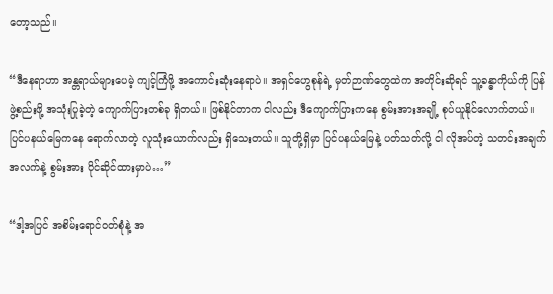တော့သည်။

“ဒီနေရာဟာ အန္တရာယ်များပေမဲ့ ကျင့်ကြံဖို့ အကောင်းဆုံးနေရာပဲ။ အရှင်ဟွေစုန်ရဲ့ မှတ်ဉာဏ်တွေထဲက အတိုင်းဆိုရင် သူ့ခန္ဓာကိုယ်ကို ပြန်ဖွဲ့စည်းဖို့ အသုံးပြုခဲ့တဲ့ ကျောက်ပြားတစ်ခု ရှိတယ်။ ဖြစ်နိုင်တာက ငါလည်း ဒီကျောက်ပြားကနေ စွမ်းအားအချို့ စုပ်ယူနိုင်လောက်တယ်။ ပြင်ပနယ်မြေကနေ ရောက်လာတဲ့ လူသုံးယောက်လည်း ရှိသေးတယ်။ သူတို့ရှိမှာ ပြင်ပနယ်မြေနဲ့ ပတ်သတ်လို့ ငါ လိုအပ်တဲ့ သတင်းအချက်အလက်နဲ့ စွမ်းအား ပိုင်ဆိုင်ထားမှာပဲ…”

“ဒါ့အပြင် အစိမ်းရောင်ဝတ်စုံနဲ့ အ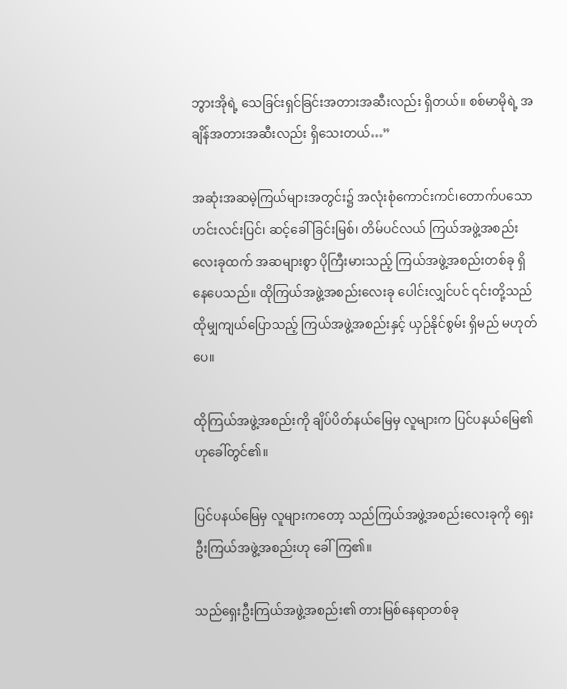ဘွားအိုရဲ့ သေခြင်းရှင်ခြင်းအတားအဆီးလည်း ရှိတယ်။ စစ်မာမိုရဲ့ အချိန်အတားအဆီးလည်း ရှိသေးတယ်…”

အဆုံးအဆမဲ့ကြယ်များအတွင်း၌ အလုံးစုံကောင်းကင်၊တောက်ပသောဟင်းလင်းပြင်၊ ဆင့်ခေါ်ခြင်းမြစ်၊ တိမ်ပင်လယ် ကြယ်အဖွဲ့အစည်းလေးခုထက် အဆများစွာ ပိုကြီးမားသည့် ကြယ်အဖွဲ့အစည်းတစ်ခု ရှိနေပေသည်။ ထိုကြယ်အဖွဲ့အစည်းလေးခု ပေါင်းလျှင်ပင် ၎င်းတို့သည် ထိုမျှကျယ်ပြောသည့် ကြယ်အဖွဲ့အစည်းနှင့် ယှဉ်နိုင်စွမ်း ရှိမည် မဟုတ်ပေ။

ထိုကြယ်အဖွဲ့အစည်းကို ချိပ်ပိတ်နယ်မြေမှ လူများက ပြင်ပနယ်မြေ၏ ဟုခေါ်တွင်၏။

ပြင်ပနယ်မြေမှ လူများကတော့ သည်ကြယ်အဖွဲ့အစည်းလေးခုကို ရှေးဦးကြယ်အဖွဲ့အစည်းဟု ခေါ်ကြ၏။

သည်ရှေးဦးကြယ်အဖွဲ့အစည်း၏ တားမြစ်နေရာတစ်ခု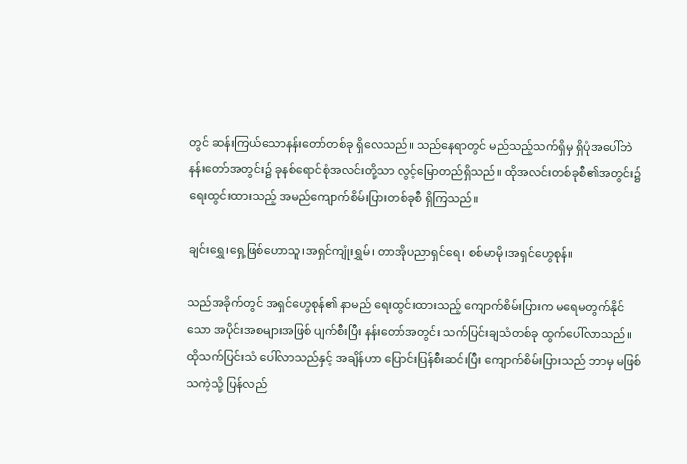တွင် ဆန်းကြယ်သောနန်းတော်တစ်ခု ရှိလေသည်။ သည်နေရာတွင် မည်သည့်သက်ရှိမှ ရှိပုံအပေါ်ဘဲ နန်းတော်အတွင်း၌ ခုနစ်ရောင်စုံအလင်းတို့သာ လွင့်မြောတည်ရှိသည်။ ထိုအလင်းတစ်ခုစီ၏အတွင်း၌ ရေးထွင်းထားသည့် အမည်ကျောက်စိမ်းပြားတစ်ခုစီ ရှိကြသည်။

ချင်းရွှေ၊ရှေ့ဖြစ်ဟောသူ၊အရှင်ကျုံးရွှမ်၊ တာအိုပညာရှင်ရေ၊ စစ်မာမို၊အရှင်ဟွေစုန်။

သည်အခိုက်တွင် အရှင်ဟွေစုန်၏ နာမည် ရေးထွင်းထားသည့် ကျောက်စိမ်းပြားက မရေမတွက်နိုင်သော အပိုင်းအစများအဖြစ် ပျက်စီးပြီး နန်းတော်အတွင်း သက်ပြင်းချသံတစ်ခု ထွက်ပေါ်လာသည်။ ထိုသက်ပြင်းသံ ပေါ်လာသည်နှင့် အချိန်ဟာ ပြောင်းပြန်စီးဆင်းပြီး ကျောက်စိမ်းပြားသည် ဘာမှ မဖြစ်သကဲ့သို့ ပြန်လည်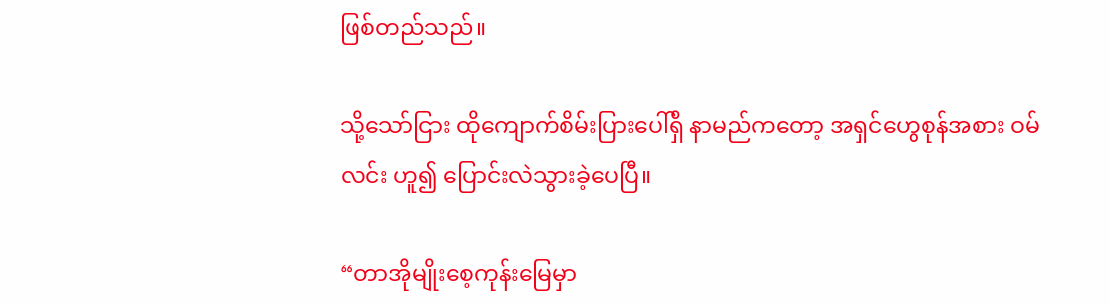ဖြစ်တည်သည်။

သို့သော်ငြား ထိုကျောက်စိမ်းပြားပေါ်ရှိ နာမည်ကတော့ အရှင်ဟွေစုန်အစား ဝမ်လင်း ဟူ၍ ပြောင်းလဲသွားခဲ့ပေပြီ။

“တာအိုမျိုးစေ့ကုန်းမြေမှာ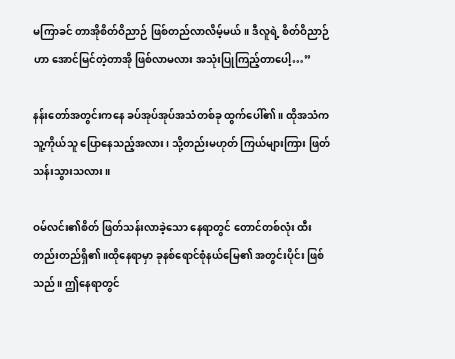မကြာခင် တာအိုစိတ်ဝိညာဉ် ဖြစ်တည်လာလိမ့်မယ်။ ဒီလူရဲ့ စိတ်ဝိညာဉ်ဟာ အောင်မြင်တဲ့တာအို ဖြစ်လာမလား အသုံးပြုကြည့်တာပေါ့…”

နန်းတော်အတွင်းကနေ ခပ်အုပ်အုပ်အသံတစ်ခု ထွက်ပေါ်၏။ ထိုအသံက သူ့ကိုယ်သူ ပြောနေသည့်အလား၊ သို့တည်းမဟုတ် ကြယ်များကြား ဖြတ်သန်းသွားသလား။

ဝမ်လင်း၏စိတ် ဖြတ်သန်းလာခဲ့သော နေရာတွင် တောင်တစ်လုံး ထီးတည်းတည်ရှိ၏။ထိုနေရာမှာ ခုနစ်ရောင်စုံနယ်မြေ၏ အတွင်းပိုင်း ဖြစ်သည်။ ဤနေရာတွင်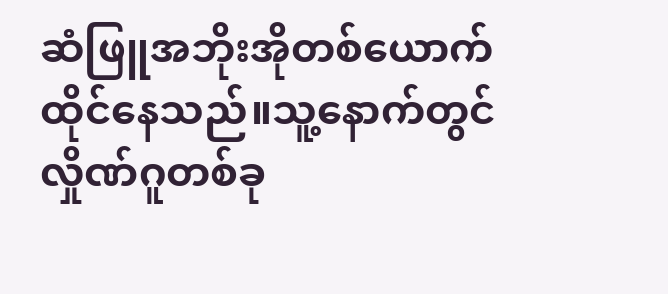ဆံဖြူအဘိုးအိုတစ်ယောက် ထိုင်နေသည်။သူ့နောက်တွင် လှိုဏ်ဂူတစ်ခု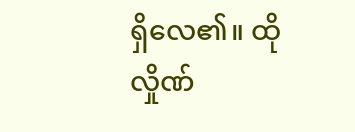ရှိလေ၏။ ထိုလှိုဏ်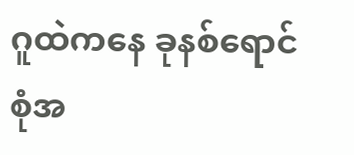ဂူထဲကနေ ခုနစ်ရောင်စုံအ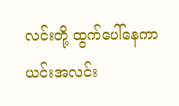လင်းတို့ ထွက်ပေါ်နေကာ ယင်းအလင်း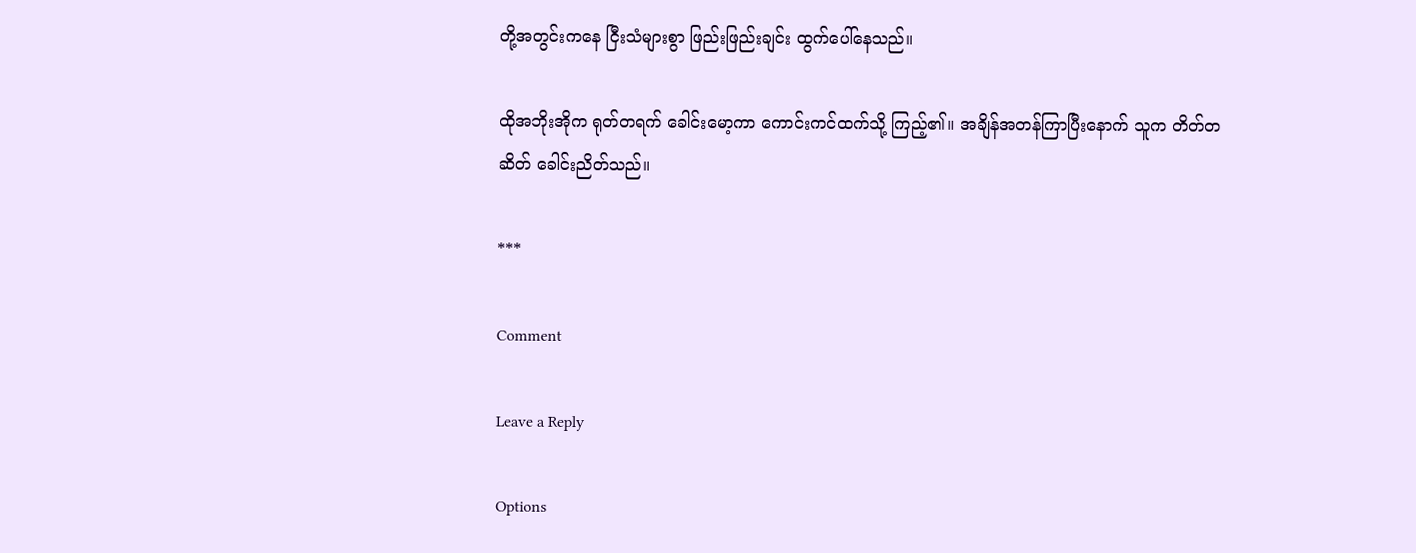တို့အတွင်းကနေ ငြီးသံများစွာ ဖြည်းဖြည်းချင်း ထွက်ပေါ်နေသည်။

ထိုအဘိုးအိုက ရုတ်တရက် ခေါင်းမော့ကာ ကောင်းကင်ထက်သို့ ကြည့်၏။ အချိန်အတန်ကြာပြီးနောက် သူက တိတ်တဆိတ် ခေါင်းညိတ်သည်။

***

Comment

Leave a Reply

Options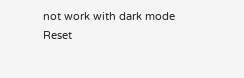not work with dark mode
Reset